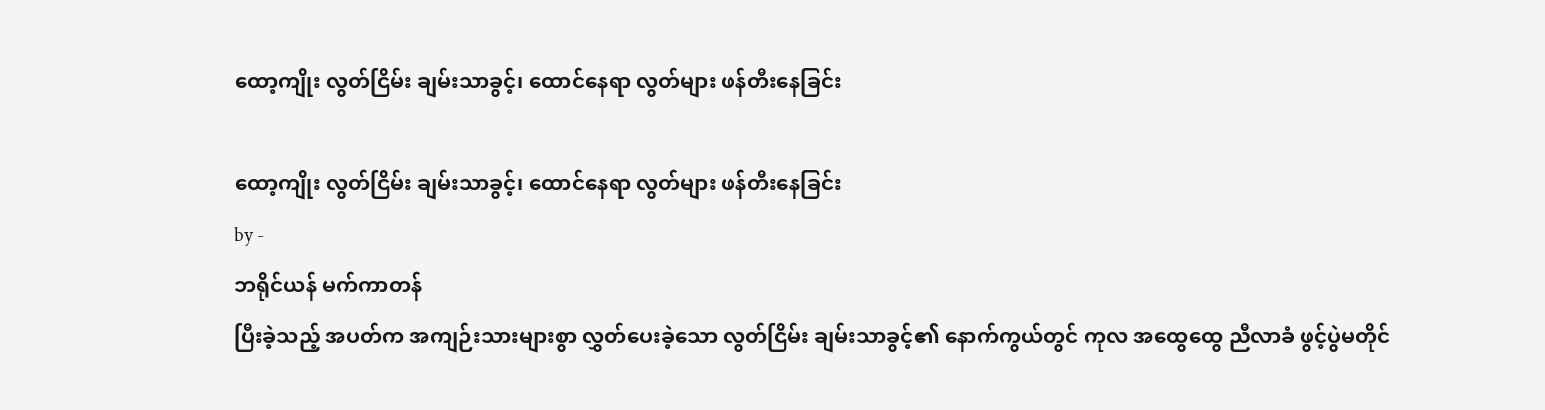ထော့ကျိုး လွတ်ငြိမ်း ချမ်းသာခွင့်၊ ထောင်နေရာ လွတ်များ ဖန်တီးနေခြင်း

ထော့ကျိုး လွတ်ငြိမ်း ချမ်းသာခွင့်၊ ထောင်နေရာ လွတ်များ ဖန်တီးနေခြင်း
by -
ဘရိုင်ယန် မက်ကာတန်
ပြီးခဲ့သည့် အပတ်က အကျဉ်းသားများစွာ လွှတ်ပေးခဲ့သော လွတ်ငြိမ်း ချမ်းသာခွင့်၏ နောက်ကွယ်တွင် ကုလ အထွေထွေ ညီလာခံ ဖွင့်ပွဲမတိုင်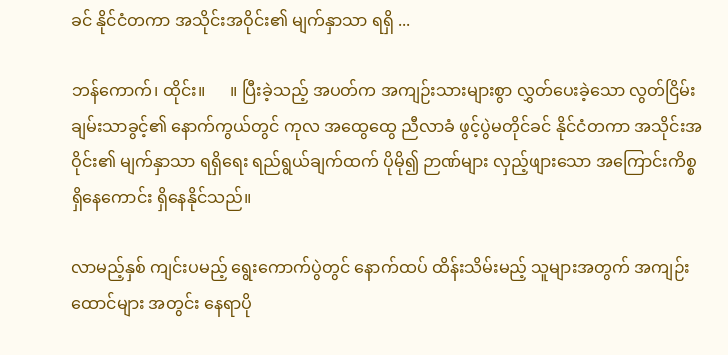ခင် နိုင်ငံတကာ အသိုင်းအဝိုင်း၏ မျက်နှာသာ ရရှိ ...

ဘန်ကောက်၊ ထိုင်း။      ။ ပြီးခဲ့သည့် အပတ်က အကျဉ်းသားများစွာ လွှတ်ပေးခဲ့သော လွတ်ငြိမ်း ချမ်းသာခွင့်၏ နောက်ကွယ်တွင် ကုလ အထွေထွေ ညီလာခံ ဖွင့်ပွဲမတိုင်ခင် နိုင်ငံတကာ အသိုင်းအဝိုင်း၏ မျက်နှာသာ ရရှိရေး ရည်ရွယ်ချက်ထက် ပိုမို၍ ဉာဏ်များ လှည့်ဖျားသော အကြောင်းကိစ္စ ရှိနေကောင်း ရှိနေနိုင်သည်။

လာမည့်နှစ် ကျင်းပမည့် ရွေးကောက်ပွဲတွင် နောက်ထပ် ထိန်းသိမ်းမည့် သူများအတွက် အကျဉ်းထောင်များ အတွင်း နေရာပို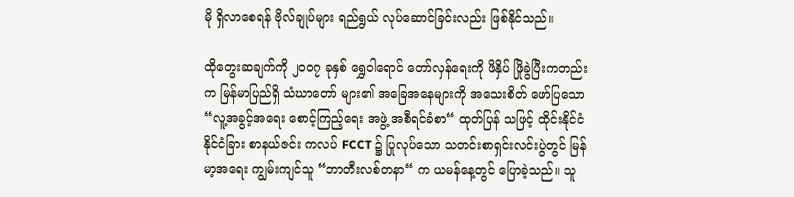မို ရှိလာစေရန် ဗိုလ်ချုပ်များ ရည်ရွယ် လုပ်ဆောင်ခြင်းလည်း ဖြစ်နိုင်သည်။

ထိုတွေးဆချက်ကို ၂၀၀၇ ခုနှစ် ရွှေဝါရောင် တော်လှန်ရေးကို ဖိနှိပ် ဖြိုခွဲပြီးကတည်းက မြန်မာပြည်ရှိ သံဃာတော် များ၏ အခြေအနေများကို အသေးစိတ် ဖော်ပြသော “လူ့အခွင့်အရေး စောင့်ကြည့်ရေး အဖွဲ့ အစီရင်ခံစာ“ ထုတ်ပြန် သဖြင့် ထိုင်းနိုင်ငံ နိုင်ငံခြား စာနယ်ဇင်း ကလပ် FCCT ၌ ပြုလုပ်သော သတင်းစာရှင်းလင်းပွဲတွင် မြန်မာ့အရေး ကျွမ်းကျင်သူ “ဘာတီးလစ်တနာ“ က ယမန်နေ့တွင် ပြောခဲ့သည်။ သူ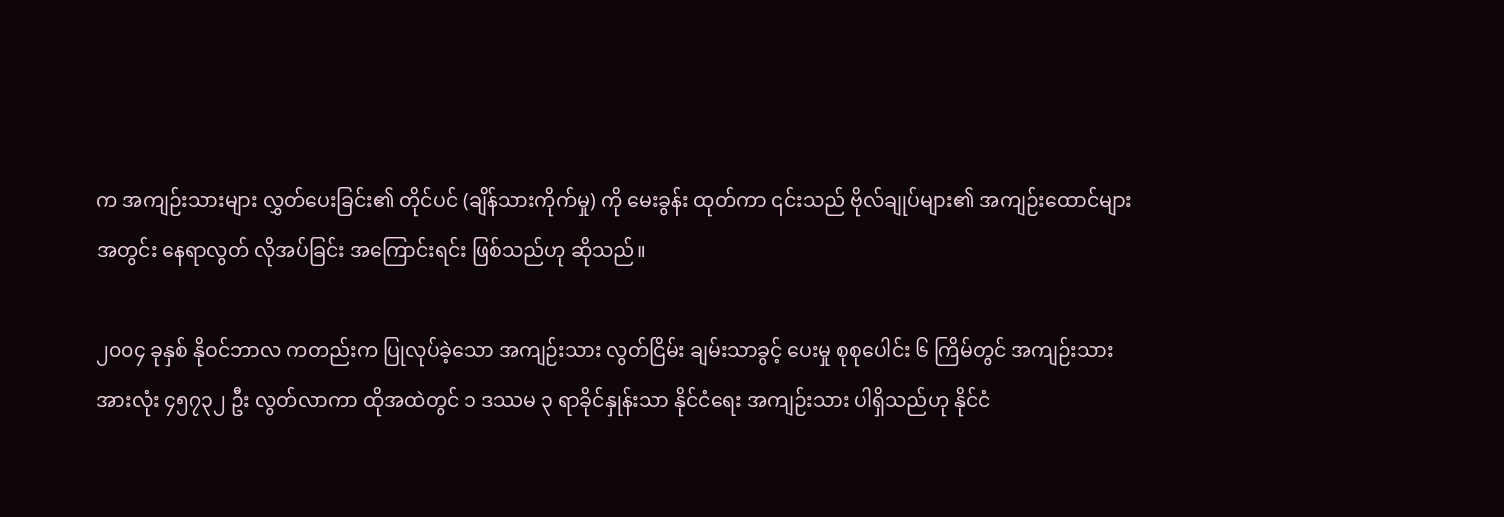က အကျဉ်းသားများ လွှတ်ပေးခြင်း၏ တိုင်ပင် (ချိန်သားကိုက်မှု) ကို မေးခွန်း ထုတ်ကာ ၎င်းသည် ဗိုလ်ချုပ်များ၏ အကျဉ်းထောင်များ အတွင်း နေရာလွတ် လိုအပ်ခြင်း အကြောင်းရင်း ဖြစ်သည်ဟု ဆိုသည်။

၂၀၀၄ ခုနှစ် နိုဝင်ဘာလ ကတည်းက ပြုလုပ်ခဲ့သော အကျဉ်းသား လွတ်ငြိမ်း ချမ်းသာခွင့် ပေးမှု စုစုပေါင်း ၆ ကြိမ်တွင် အကျဉ်းသား အားလုံး ၄၅၇၃၂ ဦး လွတ်လာကာ ထိုအထဲတွင် ၁ ဒဿမ ၃ ရာခိုင်နှုန်းသာ နိုင်ငံရေး အကျဉ်းသား ပါရှိသည်ဟု နိုင်ငံ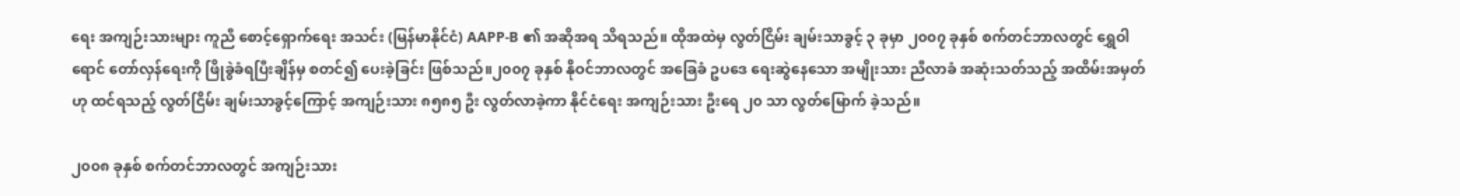ရေး အကျဉ်းသားများ ကူညီ စောင့်ရှောက်ရေး အသင်း (မြန်မာနိုင်ငံ) AAPP-B ၏ အဆိုအရ သိရသည်။ ထိုအထဲမှ လွတ်ငြိမ်း ချမ်းသာခွင့် ၃ ခုမှာ ၂၀၀၇ ခုနှစ် စက်တင်ဘာလတွင် ရွှေဝါရောင် တော်လှန်ရေးကို ဖြိုခွဲခံရပြီးချိန်မှ စတင်၍ ပေးခဲ့ခြင်း ဖြစ်သည်။၂၀၀၇ ခုနှစ် နိုဝင်ဘာလတွင် အခြေခံ ဥပဒေ ရေးဆွဲနေသော အမျိုးသား ညီလာခံ အဆုံးသတ်သည့် အထိမ်းအမှတ်ဟု ထင်ရသည့် လွတ်ငြိမ်း ချမ်းသာခွင့်ကြောင့် အကျဉ်းသား ၈၅၈၅ ဦး လွတ်လာခဲ့ကာ နိုင်ငံရေး အကျဉ်းသား ဦးရေ ၂၀ သာ လွတ်မြောက် ခဲ့သည်။

၂၀၀၈ ခုနှစ် စက်တင်ဘာလတွင် အကျဉ်းသား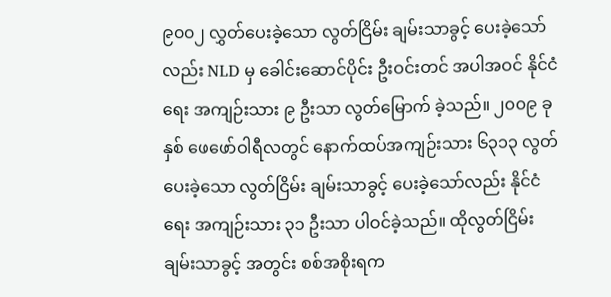၉၀၀၂ လွှတ်ပေးခဲ့သော လွတ်ငြိမ်း ချမ်းသာခွင့် ပေးခဲ့သော်လည်း NLD မှ ခေါင်းဆောင်ပိုင်း ဦးဝင်းတင် အပါအဝင် နိုင်ငံရေး အကျဉ်းသား ၉ ဦးသာ လွတ်မြောက် ခဲ့သည်။ ၂၀၀၉ ခုနှစ် ဖေဖော်ဝါရီလတွင် နောက်ထပ်အကျဉ်းသား ၆၃၁၃ လွတ်ပေးခဲ့သော လွတ်ငြိမ်း ချမ်းသာခွင့် ပေးခဲ့သော်လည်း နိုင်ငံရေး အကျဉ်းသား ၃၁ ဦးသာ ပါဝင်ခဲ့သည်။ ထိုလွတ်ငြိမ်း ချမ်းသာခွင့် အတွင်း စစ်အစိုးရက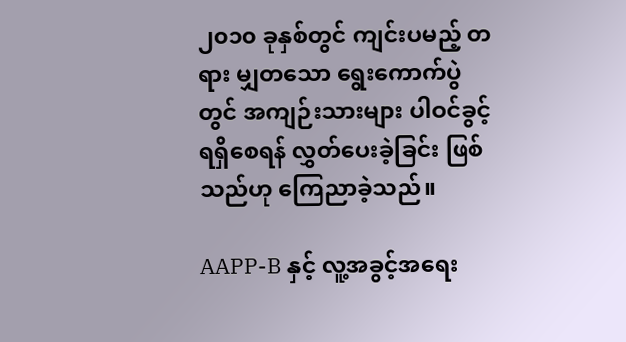၂၀၁၀ ခုနှစ်တွင် ကျင်းပမည့် တရား မျှတသော ရွေးကောက်ပွဲတွင် အကျဉ်းသားများ ပါဝင်ခွင့် ရရှိစေရန် လွှတ်ပေးခဲ့ခြင်း ဖြစ်သည်ဟု ကြေညာခဲ့သည်။

AAPP-B နှင့် လူ့အခွင့်အရေး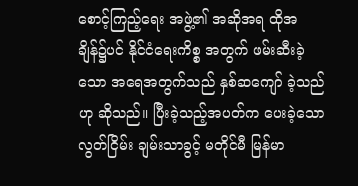စောင့်ကြည့်ရေး အဖွဲ့၏ အဆိုအရ ထိုအချိန်၌ပင် နိုင်ငံရေးကိစ္စ အတွက် ဖမ်းဆီးခဲ့သော အရေအတွက်သည် နှစ်ဆကျော် ခဲ့သည်ဟု ဆိုသည်။ ပြီးခဲ့သည့်အပတ်က ပေးခဲ့သော လွတ်ငြိမ်း ချမ်းသာခွင့် မတိုင်မီ မြန်မာ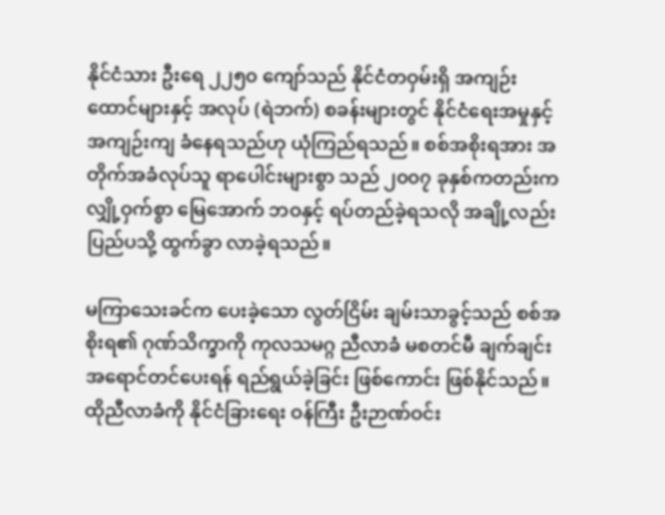နိုင်ငံသား ဦးရေ ၂၂၅၀ ကျော်သည် နိုင်ငံတဝှမ်းရှိ အကျဉ်းထောင်များနှင့် အလုပ် (ရဲဘက်) စခန်းများတွင် နိုင်ငံရေးအမှုနှင့် အကျဉ်းကျ ခံနေရသည်ဟု ယုံကြည်ရသည်။ စစ်အစိုးရအား အတိုက်အခံလုပ်သူ ရာပေါင်းများစွာ သည် ၂၀၀၇ ခုနှစ်ကတည်းက လျှို့ဝှက်စွာ မြေအောက် ဘဝနှင့် ရပ်တည်ခဲ့ရသလို အချို့လည်း ပြည်ပသို့ ထွက်ခွာ လာခဲ့ရသည်။

မကြာသေးခင်က ပေးခဲ့သော လွတ်ငြိမ်း ချမ်းသာခွင့်သည် စစ်အစိုးရ၏ ဂုဏ်သိက္ခာကို ကုလသမဂ္ဂ ညီလာခံ မစတင်မီ ချက်ချင်း အရောင်တင်ပေးရန် ရည်ရွယ်ခဲ့ခြင်း ဖြစ်ကောင်း ဖြစ်နိုင်သည်။ ထိုညီလာခံကို နိုင်ငံခြားရေး ဝန်ကြီး ဦးဉာဏ်ဝင်း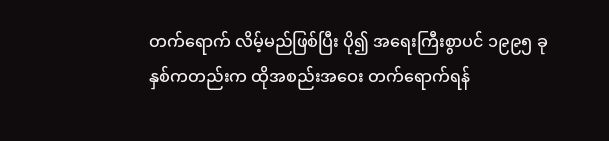တက်ရောက် လိမ့်မည်ဖြစ်ပြီး ပို၍ အရေးကြီးစွာပင် ၁၉၉၅ ခုနှစ်ကတည်းက ထိုအစည်းအဝေး တက်ရောက်ရန်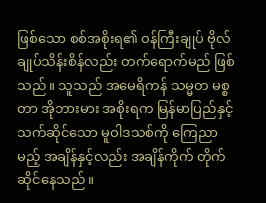ဖြစ်သော စစ်အစိုးရ၏ ဝန်ကြီးချုပ် ဗိုလ်ချုပ်သိန်းစိန်လည်း တက်ရောက်မည် ဖြစ်သည်။ သူသည် အမေရိကန် သမ္မတ မစ္စတာ အိုဘားမား အစိုးရက မြန်မာပြည်နှင့် သက်ဆိုင်သော မူဝါဒသစ်ကို ကြေညာမည့် အချိန်နှင့်လည်း အချိန်ကိုက် တိုက်ဆိုင်နေသည်။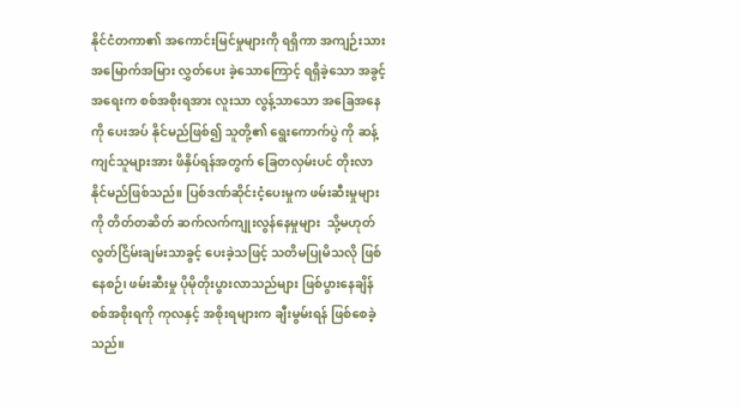နိုင်ငံတကာ၏ အကောင်းမြင်မှုများကို ရရှိကာ အကျဉ်းသား အမြောက်အမြား လွှတ်ပေး ခဲ့သောကြောင့် ရရှိခဲ့သော အခွင့်အရေးက စစ်အစိုးရအား လူးသာ လွန့်သာသော အခြေအနေကို ပေးအပ် နိုင်မည်ဖြစ်၍ သူတို့၏ ရွေးကောက်ပွဲ ကို ဆန့်ကျင်သူများအား ဖိနှိပ်ရန်အတွက် ခြေတလှမ်းပင် တိုးလာနိုင်မည်ဖြစ်သည်။ ပြစ်ဒဏ်ဆိုင်းငံ့ပေးမှုက ဖမ်းဆီးမှုများကို တိတ်တဆိတ် ဆက်လက်ကျုးလွန်နေမှုများ  သို့မဟုတ် လွတ်ငြိမ်းချမ်းသာခွင့် ပေးခဲ့သဖြင့် သတိမပြုမိသလို ဖြစ်နေစဉ်၊ ဖမ်းဆီးမှု ပိုမိုတိုးပွားလာသည်များ ဖြစ်ပွားနေချိန် စစ်အစိုးရကို ကုလနှင့် အစိုးရများက ချီးမွမ်းရန် ဖြစ်စေခဲ့သည်။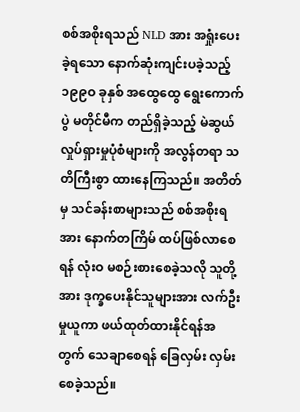စစ်အစိုးရသည် NLD အား အရှုံးပေးခဲ့ရသော နောက်ဆုံးကျင်းပခဲ့သည့် ၁၉၉ဝ ခုနှစ် အထွေထွေ ရွေးကောက်ပွဲ မတိုင်မီက တည်ရှိခဲ့သည့် မဲဆွယ်လှုပ်ရှားမှုပုံစံများကို အလွန်တရာ သတိကြီးစွာ ထားနေကြသည်။ အတိတ်မှ သင်ခန်းစာများသည် စစ်အစိုးရအား နောက်တကြိမ် ထပ်ဖြစ်လာစေရန် လုံးဝ မစဉ်းစားစေခဲ့သလို သူတို့အား ဒုက္ခပေးနိုင်သူများအား လက်ဦးမှုယူကာ ဖယ်ထုတ်ထားနိုင်ရန်အတွက် သေချာစေရန် ခြေလှမ်း လှမ်းစေခဲ့သည်။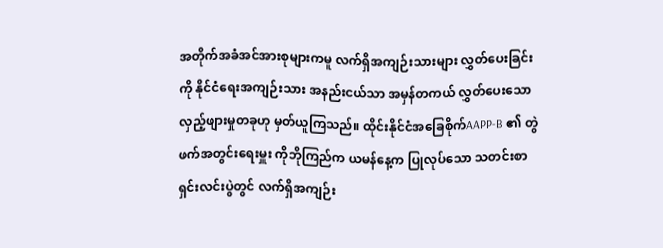အတိုက်အခံအင်အားစုများကမူ လက်ရှိအကျဉ်းသားများ လွှတ်ပေးခြင်းကို နိုင်ငံရေးအကျဉ်းသား အနည်းငယ်သာ အမှန်တကယ် လွှတ်ပေးသော လှည့်ဖျားမှုတခုဟု မှတ်ယူကြသည်။ ထိုင်းနိုင်ငံအခြေစိုက်AAPP-B ၏ တွဲဖက်အတွင်းရေးမှူး ကိုဘိုကြည်က ယမန်နေ့က ပြုလုပ်သော သတင်းစာရှင်းလင်းပွဲတွင် လက်ရှိအကျဉ်း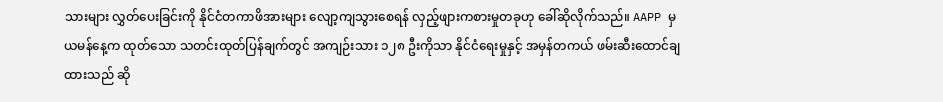သားများ လွှတ်ပေးခြင်းကို နိုင်ငံတကာဖိအားများ လျော့ကျသွားစေရန် လှည့်ဖျားကစားမှုတခုဟု ခေါ်ဆိုလိုက်သည်။ AAPP မှ ယမန်နေ့က ထုတ်သော သတင်းထုတ်ပြန်ချက်တွင် အကျဉ်းသား ၁၂၈ ဦးကိုသာ နိုင်ငံရေးမှုနှင့် အမှန်တကယ် ဖမ်းဆီးထောင်ချထားသည် ဆို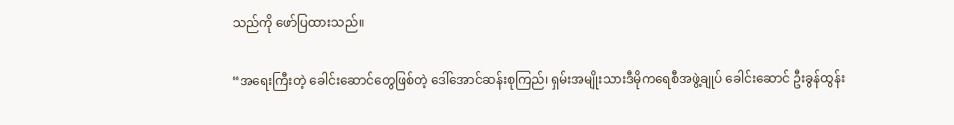သည်ကို ဖော်ပြထားသည်။

“အရေးကြီးတဲ့ ခေါင်းဆောင်တွေဖြစ်တဲ့ ဒေါ်အောင်ဆန်းစုကြည်၊ ရှမ်းအမျိုးသားဒီမိုကရေစီအဖွဲ့ချုပ် ခေါင်းဆောင် ဦးခွန်ထွန်း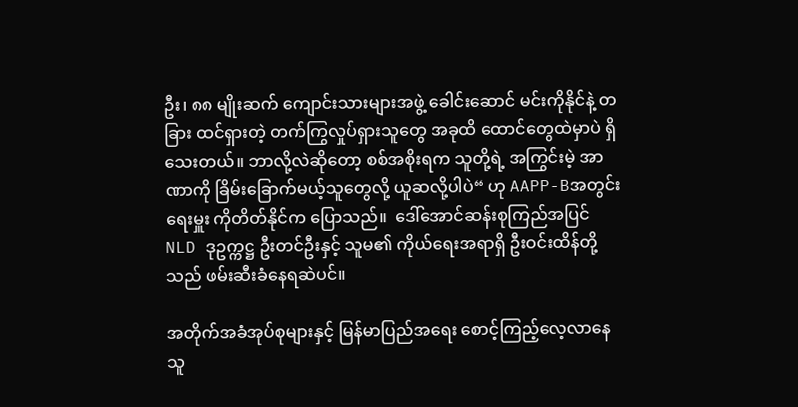ဦး၊ ၈၈ မျိုးဆက် ကျောင်းသားများအဖွဲ့ ခေါင်းဆောင် မင်းကိုနိုင်နဲ့ တခြား ထင်ရှားတဲ့ တက်ကြွလှုပ်ရှားသူတွေ အခုထိ ထောင်တွေထဲမှာပဲ ရှိသေးတယ်။ ဘာလို့လဲဆိုတော့ စစ်အစိုးရက သူတို့ရဲ့ အကြွင်းမဲ့ အာဏာကို ခြိမ်းခြောက်မယ့်သူတွေလို့ ယူဆလို့ပါပဲ“ ဟု AAPP-Bအတွင်းရေးမှူး ကိုတိတ်နိုင်က ပြောသည်။  ဒေါ်အောင်ဆန်းစုကြည်အပြင် NLD ဒုဥက္ကဋ္ဌ ဦးတင်ဦးနှင့် သူမ၏ ကိုယ်ရေးအရာရှိ ဦးဝင်းထိန်တို့သည် ဖမ်းဆီးခံနေရဆဲပင်။

အတိုက်အခံအုပ်စုများနှင့် မြန်မာပြည်အရေး စောင့်ကြည့်လေ့လာနေသူ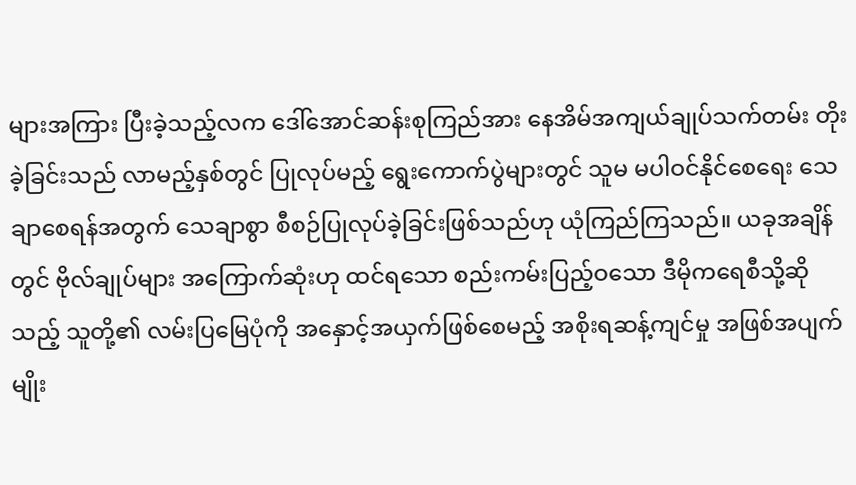များအကြား ပြီးခဲ့သည့်လက ဒေါ်အောင်ဆန်းစုကြည်အား နေအိမ်အကျယ်ချုပ်သက်တမ်း တိုးခဲ့ခြင်းသည် လာမည့်နှစ်တွင် ပြုလုပ်မည့် ရွေးကောက်ပွဲများတွင် သူမ မပါဝင်နိုင်စေရေး သေချာစေရန်အတွက် သေချာစွာ စီစဉ်ပြုလုပ်ခဲ့ခြင်းဖြစ်သည်ဟု ယုံကြည်ကြသည်။ ယခုအချိန်တွင် ဗိုလ်ချုပ်များ အကြောက်ဆုံးဟု ထင်ရသော စည်းကမ်းပြည့်ဝသော ဒီမိုကရေစီသို့ဆိုသည့် သူတို့၏ လမ်းပြမြေပုံကို အနှောင့်အယှက်ဖြစ်စေမည့် အစိုးရဆန့်ကျင်မှု အဖြစ်အပျက်မျိုး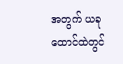အတွက် ယခုထောင်ထဲတွင်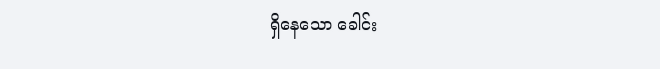ရှိနေသော ခေါင်း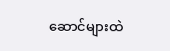ဆောင်များထဲ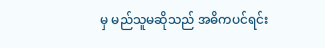မှ မည်သူမဆိုသည် အဓိကပင်ရင်း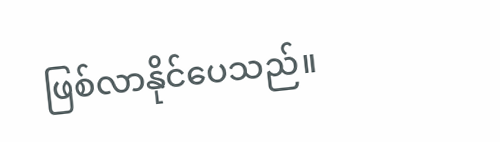ဖြစ်လာနိုင်ပေသည်။